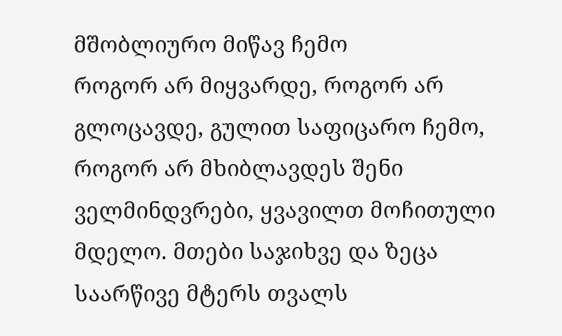მშობლიურო მიწავ ჩემო
როგორ არ მიყვარდე, როგორ არ გლოცავდე, გულით საფიცარო ჩემო, როგორ არ მხიბლავდეს შენი ველმინდვრები, ყვავილთ მოჩითული მდელო. მთები საჯიხვე და ზეცა საარწივე მტერს თვალს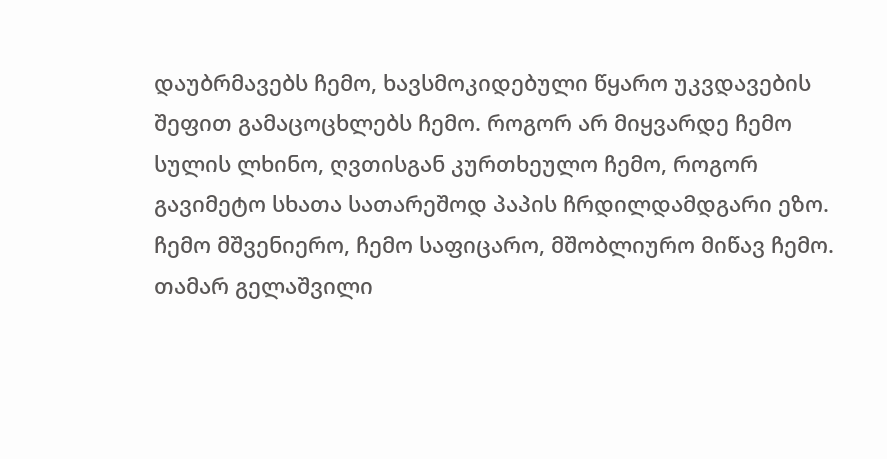დაუბრმავებს ჩემო, ხავსმოკიდებული წყარო უკვდავების შეფით გამაცოცხლებს ჩემო. როგორ არ მიყვარდე ჩემო სულის ლხინო, ღვთისგან კურთხეულო ჩემო, როგორ გავიმეტო სხათა სათარეშოდ პაპის ჩრდილდამდგარი ეზო. ჩემო მშვენიერო, ჩემო საფიცარო, მშობლიურო მიწავ ჩემო. თამარ გელაშვილი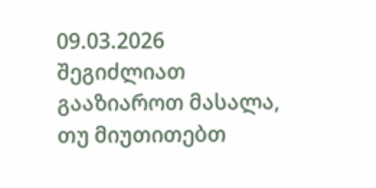09.03.2026
შეგიძლიათ გააზიაროთ მასალა, თუ მიუთითებთ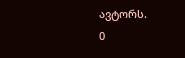ავტორს.
0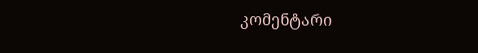კომენტარი